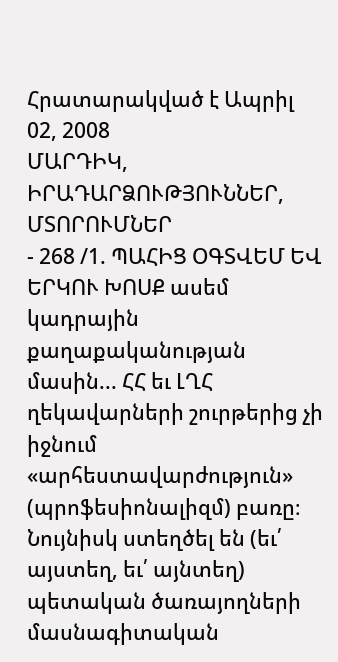Հրատարակված է Ապրիլ 02, 2008
ՄԱՐԴԻԿ, ԻՐԱԴԱՐՁՈՒԹՅՈՒՆՆԵՐ, ՄՏՈՐՈՒՄՆԵՐ
- 268 /1. ՊԱՀԻՑ ՕԳՏՎԵՄ ԵՎ ԵՐԿՈՒ ԽՈՍՔ ասեմ կադրային քաղաքականության մասին... ՀՀ եւ ԼՂՀ ղեկավարների շուրթերից չի իջնում «արհեստավարժություն» (պրոֆեսիոնալիզմ) բառը։ Նույնիսկ ստեղծել են (եւ՛ այստեղ, եւ՛ այնտեղ) պետական ծառայողների մասնագիտական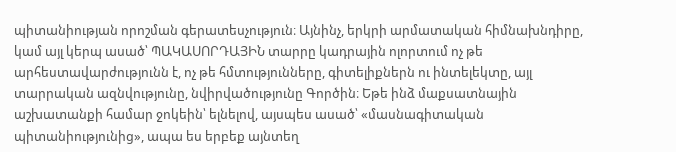պիտանիության որոշման գերատեսչություն։ Այնինչ, երկրի արմատական հիմնախնդիրը, կամ այլ կերպ ասած՝ ՊԱԿԱՍՈՐԴԱՅԻՆ տարրը կադրային ոլորտում ոչ թե արհեստավարժությունն է, ոչ թե հմտությունները, գիտելիքներն ու ինտելեկտը, այլ տարրական ազնվությունը, նվիրվածությունը Գործին։ Եթե ինձ մաքսատնային աշխատանքի համար ջոկեին՝ ելնելով, այսպես ասած՝ «մասնագիտական պիտանիությունից», ապա ես երբեք այնտեղ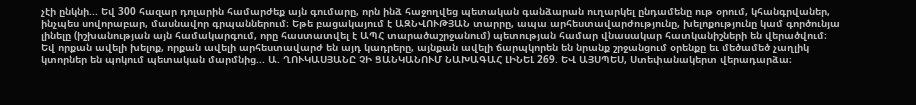չէի ընկնի... Եվ 300 հազար դոլարին համարժեք այն գումարը, որն ինձ հաջողվեց պետական գանձարան ուղարկել ընդամենը ութ օրում, կհանգրվաներ, ինչպես սովորաբար, մասնավոր գրպաններում։ Եթե բացակայում է ԱԶՆՎՈՒԹՅԱՆ տարրը, ապա արհեստավարժությունը, խելոքությունը կամ գործունյա լինելը (իշխանության այն համակարգում, որը հաստատվել է ԱՊՀ տարածաշրջանում) պետության համար վնասակար հատկանիշների են վերածվում։ Եվ որքան ավելի խելոք, որքան ավելի արհեստավարժ են այդ կադրերը, այնքան ավելի ճարպկորեն են նրանք շրջանցում օրենքը եւ մեծամեծ չաղլիկ կտորներ են պոկում պետական մարմնից... Ա. ՂՈՒԿԱՍՅԱՆԸ ՉԻ ՑԱՆԿԱՆՈՒՄ ՆԱԽԱԳԱՀ ԼԻՆԵԼ 269. ԵՎ ԱՅՍՊԵՍ, Ստեփանակերտ վերադարձա։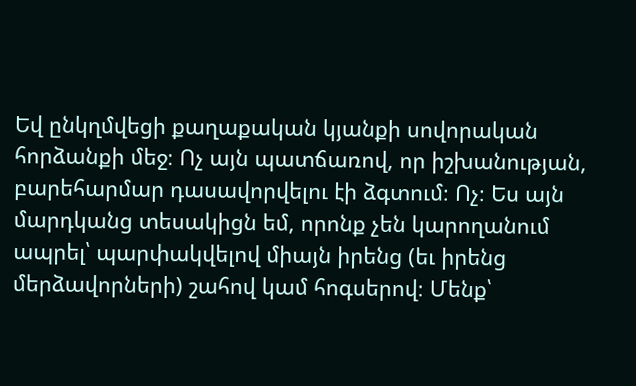Եվ ընկղմվեցի քաղաքական կյանքի սովորական հորձանքի մեջ։ Ոչ այն պատճառով, որ իշխանության, բարեհարմար դասավորվելու էի ձգտում։ Ոչ։ Ես այն մարդկանց տեսակիցն եմ, որոնք չեն կարողանում ապրել՝ պարփակվելով միայն իրենց (եւ իրենց մերձավորների) շահով կամ հոգսերով։ Մենք՝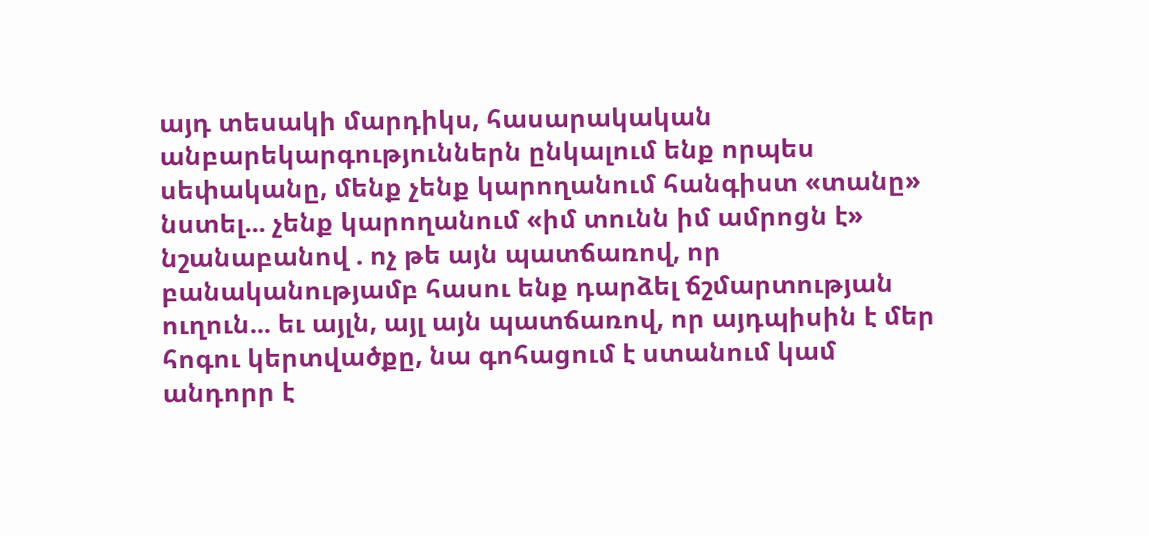այդ տեսակի մարդիկս, հասարակական անբարեկարգություններն ընկալում ենք որպես սեփականը, մենք չենք կարողանում հանգիստ «տանը» նստել... չենք կարողանում «իմ տունն իմ ամրոցն է» նշանաբանով . ոչ թե այն պատճառով, որ բանականությամբ հասու ենք դարձել ճշմարտության ուղուն... եւ այլն, այլ այն պատճառով, որ այդպիսին է մեր հոգու կերտվածքը, նա գոհացում է ստանում կամ անդորր է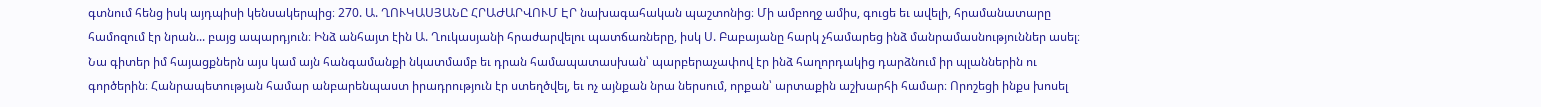գտնում հենց իսկ այդպիսի կենսակերպից։ 270. Ա. ՂՈՒԿԱՍՅԱՆԸ ՀՐԱԺԱՐՎՈՒՄ ԷՐ նախագահական պաշտոնից։ Մի ամբողջ ամիս, գուցե եւ ավելի, հրամանատարը համոզում էր նրան... բայց ապարդյուն։ Ինձ անհայտ էին Ա. Ղուկասյանի հրաժարվելու պատճառները, իսկ Ս. Բաբայանը հարկ չհամարեց ինձ մանրամասնություններ ասել։ Նա գիտեր իմ հայացքներն այս կամ այն հանգամանքի նկատմամբ եւ դրան համապատասխան՝ պարբերաչափով էր ինձ հաղորդակից դարձնում իր պլաններին ու գործերին։ Հանրապետության համար անբարենպաստ իրադրություն էր ստեղծվել, եւ ոչ այնքան նրա ներսում, որքան՝ արտաքին աշխարհի համար։ Որոշեցի ինքս խոսել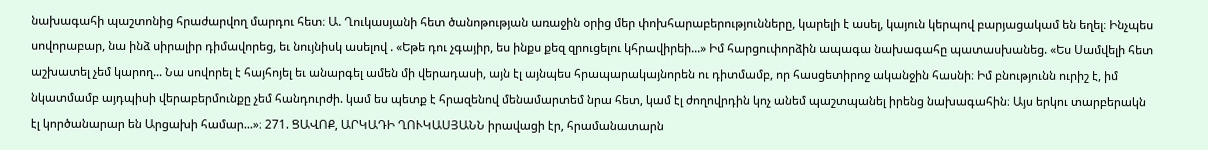նախագահի պաշտոնից հրաժարվող մարդու հետ։ Ա. Ղուկասյանի հետ ծանոթության առաջին օրից մեր փոխհարաբերությունները, կարելի է ասել, կայուն կերպով բարյացակամ են եղել։ Ինչպես սովորաբար, նա ինձ սիրալիր դիմավորեց, եւ նույնիսկ ասելով . «Եթե դու չգայիր, ես ինքս քեզ զրուցելու կհրավիրեի...» Իմ հարցուփորձին ապագա նախագահը պատասխանեց. «Ես Սամվելի հետ աշխատել չեմ կարող... Նա սովորել է հայհոյել եւ անարգել ամեն մի վերադասի, այն էլ այնպես հրապարակայնորեն ու դիտմամբ, որ հասցետիրոջ ականջին հասնի։ Իմ բնությունն ուրիշ է, իմ նկատմամբ այդպիսի վերաբերմունքը չեմ հանդուրժի. կամ ես պետք է հրազենով մենամարտեմ նրա հետ, կամ էլ ժողովրդին կոչ անեմ պաշտպանել իրենց նախագահին։ Այս երկու տարբերակն էլ կործանարար են Արցախի համար...»։ 271. ՑԱՎՈՔ, ԱՐԿԱԴԻ ՂՈՒԿԱՍՅԱՆՆ իրավացի էր, հրամանատարն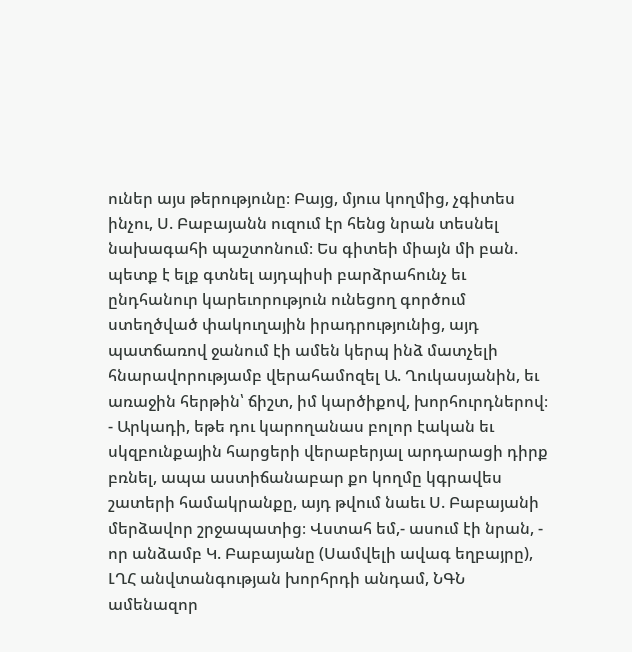ուներ այս թերությունը։ Բայց, մյուս կողմից, չգիտես ինչու, Ս. Բաբայանն ուզում էր հենց նրան տեսնել նախագահի պաշտոնում։ Ես գիտեի միայն մի բան. պետք է ելք գտնել այդպիսի բարձրահունչ եւ ընդհանուր կարեւորություն ունեցող գործում ստեղծված փակուղային իրադրությունից, այդ պատճառով ջանում էի ամեն կերպ ինձ մատչելի հնարավորությամբ վերահամոզել Ա. Ղուկասյանին, եւ առաջին հերթին՝ ճիշտ, իմ կարծիքով, խորհուրդներով։ - Արկադի, եթե դու կարողանաս բոլոր էական եւ սկզբունքային հարցերի վերաբերյալ արդարացի դիրք բռնել, ապա աստիճանաբար քո կողմը կգրավես շատերի համակրանքը, այդ թվում նաեւ Ս. Բաբայանի մերձավոր շրջապատից։ Վստահ եմ,- ասում էի նրան, - որ անձամբ Կ. Բաբայանը (Սամվելի ավագ եղբայրը), ԼՂՀ անվտանգության խորհրդի անդամ, ՆԳՆ ամենազոր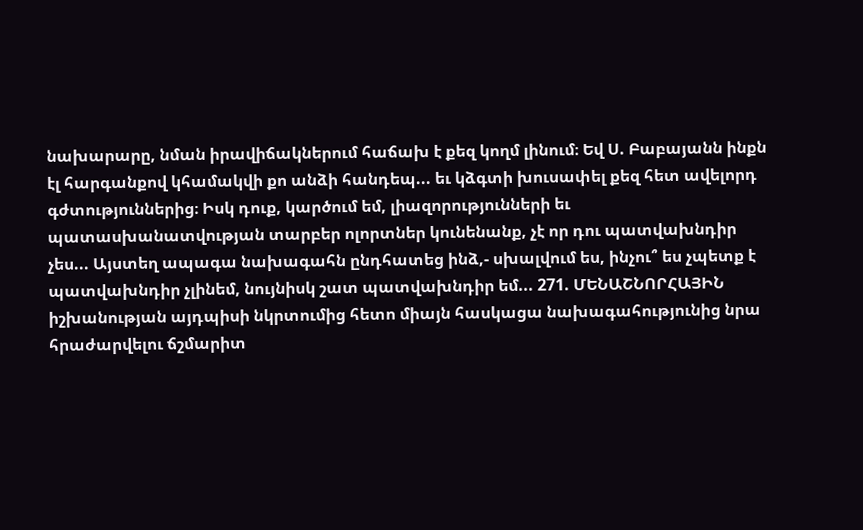նախարարը, նման իրավիճակներում հաճախ է քեզ կողմ լինում։ Եվ Ս. Բաբայանն ինքն էլ հարգանքով կհամակվի քո անձի հանդեպ... եւ կձգտի խուսափել քեզ հետ ավելորդ գժտություններից։ Իսկ դուք, կարծում եմ, լիազորությունների եւ պատասխանատվության տարբեր ոլորտներ կունենանք, չէ որ դու պատվախնդիր չես... Այստեղ ապագա նախագահն ընդհատեց ինձ,- սխալվում ես, ինչու՞ ես չպետք է պատվախնդիր չլինեմ, նույնիսկ շատ պատվախնդիր եմ... 271. ՄԵՆԱՇՆՈՐՀԱՅԻՆ իշխանության այդպիսի նկրտումից հետո միայն հասկացա նախագահությունից նրա հրաժարվելու ճշմարիտ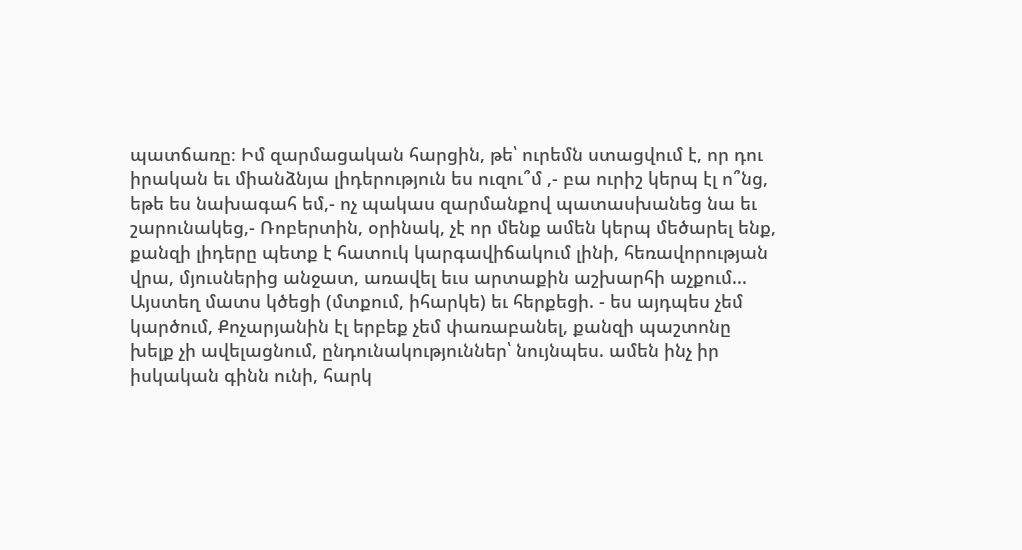պատճառը։ Իմ զարմացական հարցին, թե՝ ուրեմն ստացվում է, որ դու իրական եւ միանձնյա լիդերություն ես ուզու՞մ ,- բա ուրիշ կերպ էլ ո՞նց, եթե ես նախագահ եմ,- ոչ պակաս զարմանքով պատասխանեց նա եւ շարունակեց,- Ռոբերտին, օրինակ, չէ որ մենք ամեն կերպ մեծարել ենք, քանզի լիդերը պետք է հատուկ կարգավիճակում լինի, հեռավորության վրա, մյուսներից անջատ, առավել եւս արտաքին աշխարհի աչքում... Այստեղ մատս կծեցի (մտքում, իհարկե) եւ հերքեցի. - ես այդպես չեմ կարծում, Քոչարյանին էլ երբեք չեմ փառաբանել, քանզի պաշտոնը խելք չի ավելացնում, ընդունակություններ՝ նույնպես. ամեն ինչ իր իսկական գինն ունի, հարկ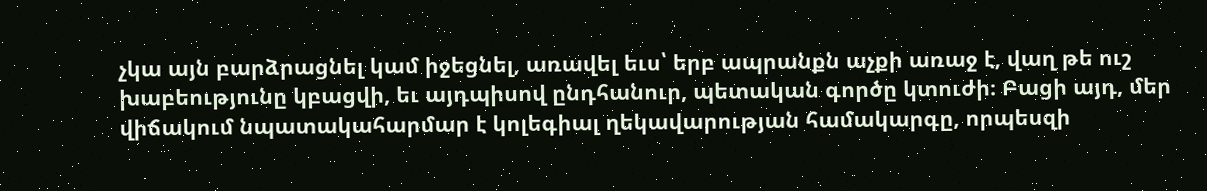չկա այն բարձրացնել կամ իջեցնել, առավել եւս՝ երբ ապրանքն աչքի առաջ է, վաղ թե ուշ խաբեությունը կբացվի, եւ այդպիսով ընդհանուր, պետական գործը կտուժի։ Բացի այդ, մեր վիճակում նպատակահարմար է կոլեգիալ ղեկավարության համակարգը, որպեսզի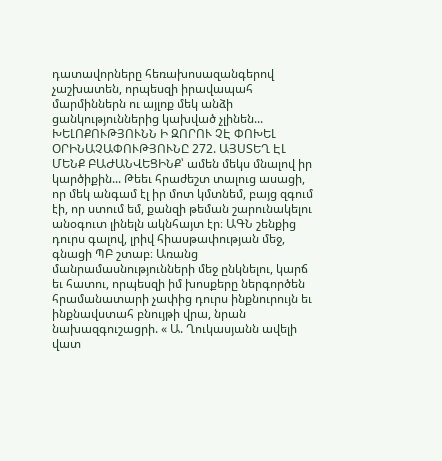դատավորները հեռախոսազանգերով չաշխատեն, որպեսզի իրավապահ մարմիններն ու այլոք մեկ անձի ցանկություններից կախված չլինեն... ԽԵԼՈՔՈՒԹՅՈՒՆՆ Ի ԶՈՐՈՒ ՉԷ ՓՈԽԵԼ ՕՐԻՆԱՉԱՓՈՒԹՅՈՒՆԸ 272. ԱՅՍՏԵՂ ԷԼ ՄԵՆՔ ԲԱԺԱՆՎԵՑԻՆՔ՝ ամեն մեկս մնալով իր կարծիքին... Թեեւ հրաժեշտ տալուց ասացի, որ մեկ անգամ էլ իր մոտ կմտնեմ, բայց զգում էի, որ ստում եմ, քանզի թեման շարունակելու անօգուտ լինելն ակնհայտ էր։ ԱԳՆ շենքից դուրս գալով, լրիվ հիասթափության մեջ, գնացի ՊԲ շտաբ։ Առանց մանրամասնությունների մեջ ընկնելու, կարճ եւ հատու, որպեսզի իմ խոսքերը ներգործեն հրամանատարի չափից դուրս ինքնուրույն եւ ինքնավստահ բնույթի վրա, նրան նախազգուշացրի. « Ա. Ղուկասյանն ավելի վատ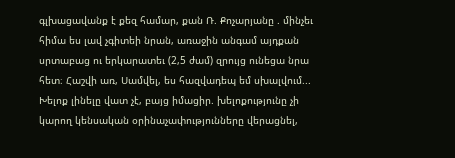գլխացավանք է քեզ համար, քան Ռ. Քոչարյանը . մինչեւ հիմա ես լավ չգիտեի նրան, առաջին անգամ այդքան սրտաբաց ու երկարատեւ (2,5 ժամ) զրույց ունեցա նրա հետ։ Հաշվի առ, Սամվել, ես հազվադեպ եմ սխալվում... Խելոք լինելը վատ չէ, բայց իմացիր. խելոքությունը չի կարող կենսական օրինաչափությունները վերացնել,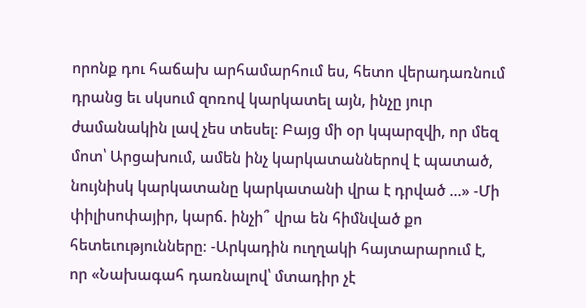որոնք դու հաճախ արհամարհում ես, հետո վերադառնում դրանց եւ սկսում զոռով կարկատել այն, ինչը յուր ժամանակին լավ չես տեսել։ Բայց մի օր կպարզվի, որ մեզ մոտ՝ Արցախում, ամեն ինչ կարկատաններով է պատած, նույնիսկ կարկատանը կարկատանի վրա է դրված ...» -Մի փիլիսոփայիր, կարճ. ինչի՞ վրա են հիմնված քո հետեւությունները։ -Արկադին ուղղակի հայտարարում է, որ «Նախագահ դառնալով՝ մտադիր չէ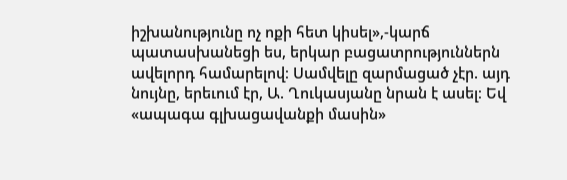իշխանությունը ոչ ոքի հետ կիսել»,-կարճ պատասխանեցի ես, երկար բացատրություններն ավելորդ համարելով։ Սամվելը զարմացած չէր. այդ նույնը, երեւում էր, Ա. Ղուկասյանը նրան է ասել։ Եվ «ապագա գլխացավանքի մասին»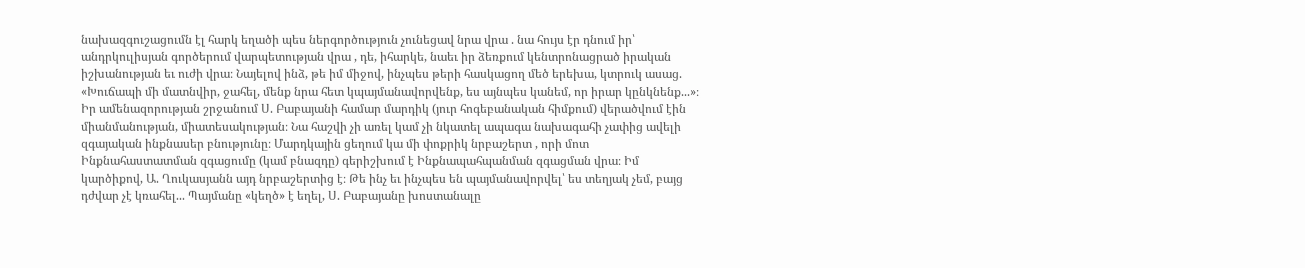նախազգուշացումն էլ հարկ եղածի պես ներգործություն չունեցավ նրա վրա . նա հույս էր դնում իր՝ անդրկուլիսյան գործերում վարպետության վրա , դե, իհարկե, նաեւ իր ձեռքում կենտրոնացրած իրական իշխանության եւ ուժի վրա։ Նայելով ինձ, թե իմ միջով, ինչպես թերի հասկացող մեծ երեխա, կտրուկ ասաց. «Խուճապի մի մատնվիր, ջահել, մենք նրա հետ կպայմանավորվենք, ես այնպես կանեմ, որ իրար կընկնենք...»։ Իր ամենազորության շրջանում Ս. Բաբայանի համար մարդիկ (յուր հոգեբանական հիմքում) վերածվում էին միանմանության, միատեսակության։ Նա հաշվի չի առել կամ չի նկատել ապագա նախագահի չափից ավելի զգայական ինքնասեր բնությունը։ Մարդկային ցեղում կա մի փոքրիկ նրբաշերտ , որի մոտ Ինքնահաստատման զգացումը (կամ բնազդը) գերիշխում է Ինքնապահպանման զգացման վրա։ Իմ կարծիքով, Ա. Ղուկասյանն այդ նրբաշերտից է։ Թե ինչ եւ ինչպես են պայմանավորվել՝ ես տեղյակ չեմ, բայց դժվար չէ կռահել... Պայմանը «կեղծ» է եղել, Ս. Բաբայանը խոստանալը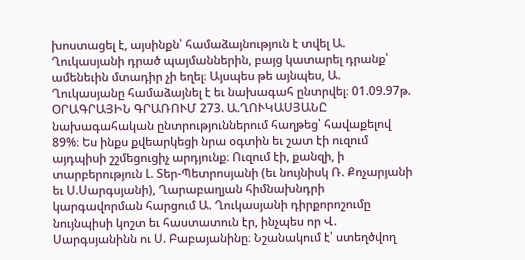խոստացել է, այսինքն՝ համաձայնություն է տվել Ա. Ղուկասյանի դրած պայմաններին, բայց կատարել դրանք՝ ամենեւին մտադիր չի եղել։ Այսպես թե այնպես, Ա. Ղուկասյանը համաձայնել է եւ նախագահ ընտրվել։ 01.09.97թ. ՕՐԱԳՐԱՅԻՆ ԳՐԱՌՈՒՄ 273. Ա.ՂՈՒԿԱՍՅԱՆԸ նախագահական ընտրություններում հաղթեց՝ հավաքելով 89%։ Ես ինքս քվեարկեցի նրա օգտին եւ շատ էի ուզում այդպիսի շշմեցուցիչ արդյունք։ Ուզում էի, քանզի, ի տարբերություն Լ. Տեր-Պետրոսյանի (եւ նույնիսկ Ռ. Քոչարյանի եւ Ս.Սարգսյանի), Ղարաբաղյան հիմնախնդրի կարգավորման հարցում Ա. Ղուկասյանի դիրքորոշումը նույնպիսի կոշտ եւ հաստատուն էր, ինչպես որ Վ. Սարգսյանինն ու Ս. Բաբայանինը։ Նշանակում է՝ ստեղծվող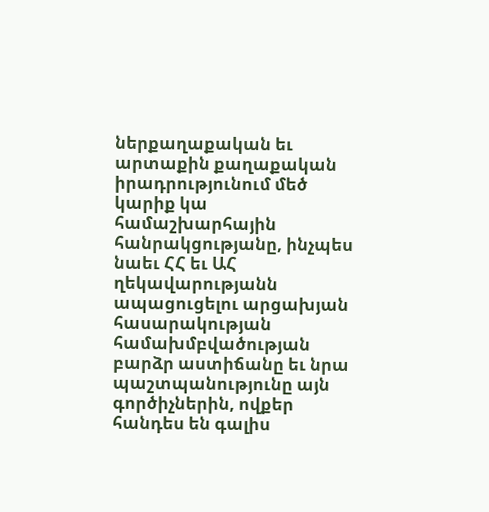ներքաղաքական եւ արտաքին քաղաքական իրադրությունում մեծ կարիք կա համաշխարհային հանրակցությանը, ինչպես նաեւ ՀՀ եւ ԱՀ ղեկավարությանն ապացուցելու արցախյան հասարակության համախմբվածության բարձր աստիճանը եւ նրա պաշտպանությունը այն գործիչներին, ովքեր հանդես են գալիս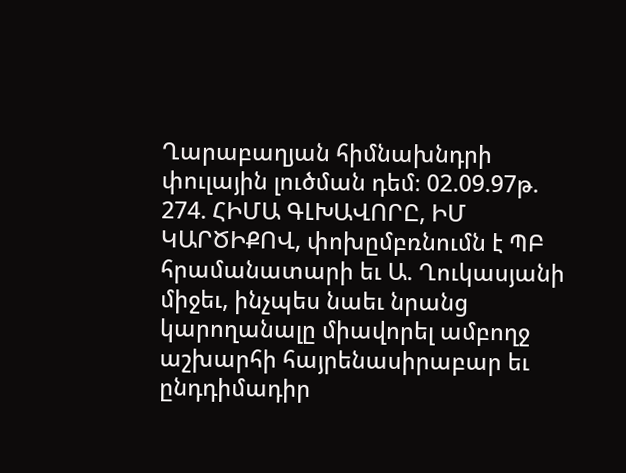Ղարաբաղյան հիմնախնդրի փուլային լուծման դեմ։ 02.09.97թ. 274. ՀԻՄԱ ԳԼԽԱՎՈՐԸ, ԻՄ ԿԱՐԾԻՔՈՎ, փոխըմբռնումն է ՊԲ հրամանատարի եւ Ա. Ղուկասյանի միջեւ, ինչպես նաեւ նրանց կարողանալը միավորել ամբողջ աշխարհի հայրենասիրաբար եւ ընդդիմադիր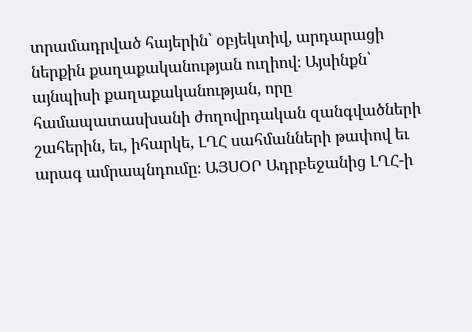տրամադրված հայերին՝ օբյեկտիվ, արդարացի ներքին քաղաքականության ուղիով։ Այսինքն՝ այնպիսի քաղաքականության, որը համապատասխանի ժողովրդական զանգվածների շահերին, եւ, իհարկե, ԼՂՀ սահմանների թափով եւ արագ ամրապնդումը։ ԱՅՍՕՐ Ադրբեջանից ԼՂՀ-ի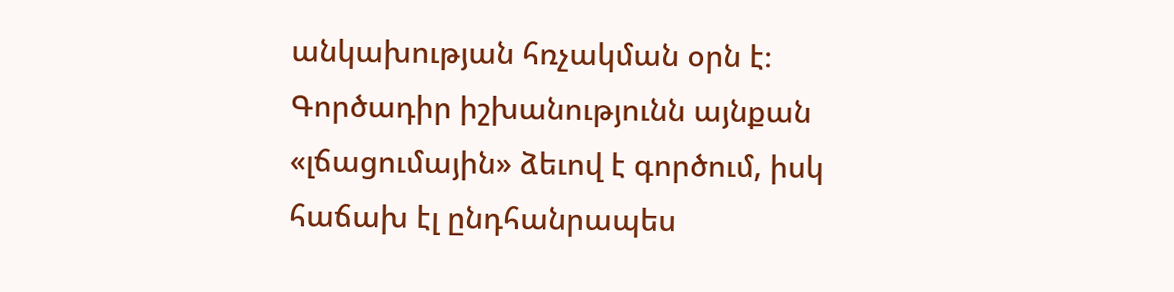անկախության հռչակման օրն է։ Գործադիր իշխանությունն այնքան «լճացումային» ձեւով է գործում, իսկ հաճախ էլ ընդհանրապես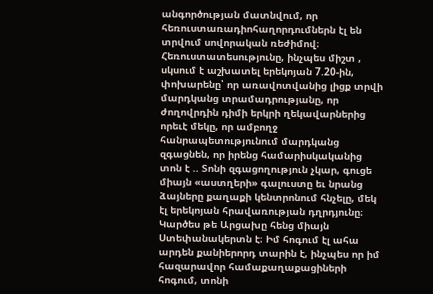անգործության մատնվում, որ հեռուստառադիոհաղորդումներն էլ են տրվում սովորական ռեժիմով։ Հեռուստատեսությունը, ինչպես միշտ , սկսում է աշխատել երեկոյան 7.20-ին, փոխարենը՝ որ առավոտվանից լիցք տրվի մարդկանց տրամադրությանը, որ ժողովրդին դիմի երկրի ղեկավարներից որեւէ մեկը, որ ամբողջ հանրապետությունում մարդկանց զգացնեն, որ իրենց համարիսկականից տոն է .. Տոնի զգացողություն չկար, գուցե միայն «աստղերի» գալուստը եւ նրանց ձայները քաղաքի կենտրոնում հնչելը, մեկ էլ երեկոյան հրավառության դղրդյունը։ Կարծես թե Արցախը հենց միայն Ստեփանակերտն է։ Իմ հոգում էլ ահա արդեն քանիերորդ տարին է, ինչպես որ իմ հազարավոր համաքաղաքացիների հոգում, տոնի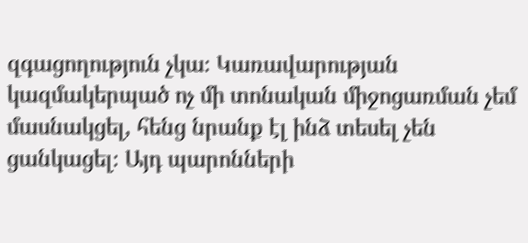զգացողություն չկա։ Կառավարության կազմակերպած ոչ մի տոնական միջոցառման չեմ մասնակցել, հենց նրանք էլ ինձ տեսել չեն ցանկացել։ Այդ պարոնների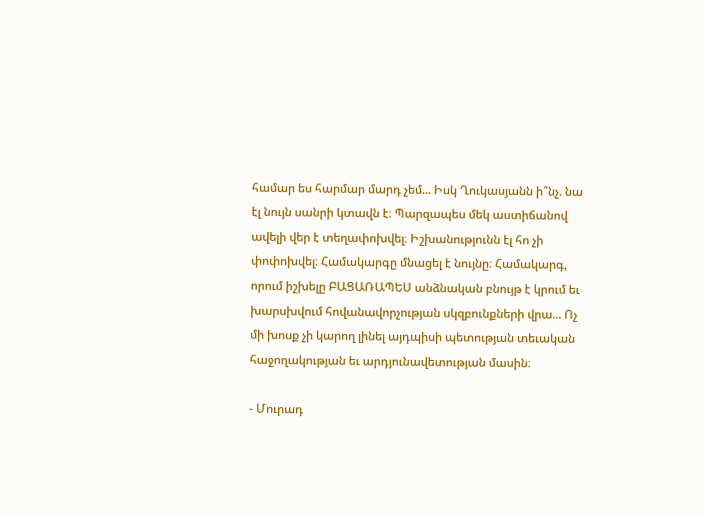համար ես հարմար մարդ չեմ... Իսկ Ղուկասյանն ի՞նչ. նա էլ նույն սանրի կտավն է։ Պարզապես մեկ աստիճանով ավելի վեր է տեղափոխվել։ Իշխանությունն էլ հո չի փոփոխվել։ Համակարգը մնացել է նույնը։ Համակարգ, որում իշխելը ԲԱՑԱՌԱՊԵՍ անձնական բնույթ է կրում եւ խարսխվում հովանավորչության սկզբունքների վրա... Ոչ մի խոսք չի կարող լինել այդպիսի պետության տեւական հաջողակության եւ արդյունավետության մասին։

- Մուրադ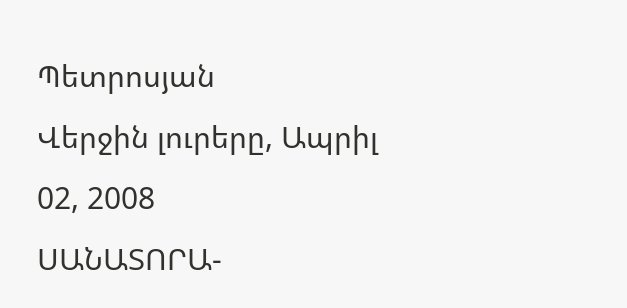Պետրոսյան
Վերջին լուրերը, Ապրիլ 02, 2008
ՍԱՆԱՏՈՐԱ-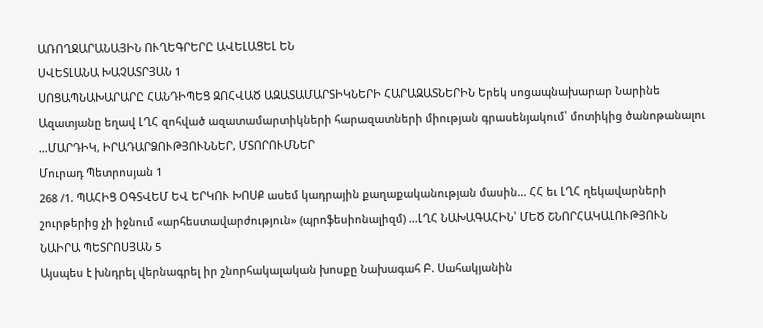ԱՌՈՂՋԱՐԱՆԱՅԻՆ ՈՒՂԵԳՐԵՐԸ ԱՎԵԼԱՑԵԼ ԵՆ
ՍՎԵՏԼԱՆԱ ԽԱՉԱՏՐՅԱՆ 1
ՍՈՑԱՊՆԱԽԱՐԱՐԸ ՀԱՆԴԻՊԵՑ ԶՈՀՎԱԾ ԱԶԱՏԱՄԱՐՏԻԿՆԵՐԻ ՀԱՐԱԶԱՏՆԵՐԻՆ Երեկ սոցապնախարար Նարինե Ազատյանը եղավ ԼՂՀ զոհված ազատամարտիկների հարազատների միության գրասենյակում՝ մոտիկից ծանոթանալու ...ՄԱՐԴԻԿ, ԻՐԱԴԱՐՁՈՒԹՅՈՒՆՆԵՐ, ՄՏՈՐՈՒՄՆԵՐ
Մուրադ Պետրոսյան 1
268 /1. ՊԱՀԻՑ ՕԳՏՎԵՄ ԵՎ ԵՐԿՈՒ ԽՈՍՔ ասեմ կադրային քաղաքականության մասին... ՀՀ եւ ԼՂՀ ղեկավարների շուրթերից չի իջնում «արհեստավարժություն» (պրոֆեսիոնալիզմ) ...ԼՂՀ ՆԱԽԱԳԱՀԻՆ՝ ՄԵԾ ՇՆՈՐՀԱԿԱԼՈՒԹՅՈՒՆ
ՆԱԻՐԱ ՊԵՏՐՈՍՅԱՆ 5
Այսպես է խնդրել վերնագրել իր շնորհակալական խոսքը Նախագահ Բ. Սահակյանին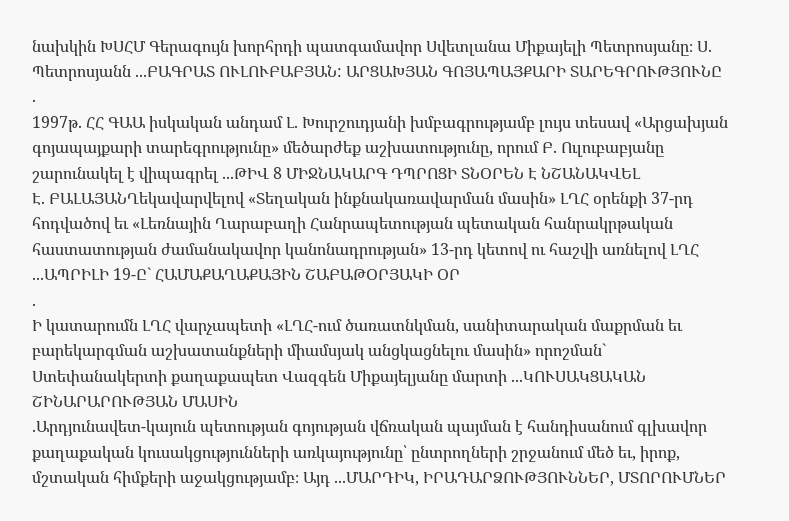նախկին ԽՍՀՄ Գերագույն խորհրդի պատգամավոր Սվետլանա Միքայելի Պետրոսյանը։ Ս. Պետրոսյանն ...ԲԱԳՐԱՏ ՈՒԼՈՒԲԱԲՅԱՆ: ԱՐՑԱԽՅԱՆ ԳՈՅԱՊԱՅՔԱՐԻ ՏԱՐԵԳՐՈՒԹՅՈՒՆԸ
.
1997թ. ՀՀ ԳԱԱ իսկական անդամ Լ. Խուրշուդյանի խմբագրությամբ լույս տեսավ «Արցախյան գոյապայքարի տարեգրությունը» մեծարժեք աշխատությունը, որում Բ. Ուլուբաբյանը շարունակել է վիպագրել ...ԹԻՎ 8 ՄԻՋՆԱԿԱՐԳ ԴՊՐՈՑԻ ՏՆՕՐԵՆ Է ՆՇԱՆԱԿՎԵԼ
Է. ԲԱԼԱՅԱՆՂեկավարվելով «Տեղական ինքնակառավարման մասին» ԼՂՀ օրենքի 37-րդ հոդվածով եւ «Լեռնային Ղարաբաղի Հանրապետության պետական հանրակրթական հաստատության ժամանակավոր կանոնադրության» 13-րդ կետով ու հաշվի առնելով ԼՂՀ ...ԱՊՐԻԼԻ 19-Ը` ՀԱՄԱՔԱՂԱՔԱՅԻՆ ՇԱԲԱԹՕՐՅԱԿԻ ՕՐ
.
Ի կատարումն ԼՂՀ վարչապետի «ԼՂՀ-ում ծառատնկման, սանիտարական մաքրման եւ բարեկարգման աշխատանքների միամսյակ անցկացնելու մասին» որոշման` Ստեփանակերտի քաղաքապետ Վազգեն Միքայելյանը մարտի ...ԿՈՒՍԱԿՑԱԿԱՆ ՇԻՆԱՐԱՐՈՒԹՅԱՆ ՄԱՍԻՆ
.Արդյունավետ-կայուն պետության գոյության վճռական պայման է հանդիսանում գլխավոր քաղաքական կուսակցությունների առկայությունը՝ ընտրողների շրջանում մեծ եւ, իրոք, մշտական հիմքերի աջակցությամբ։ Այդ ...ՄԱՐԴԻԿ, ԻՐԱԴԱՐՁՈՒԹՅՈՒՆՆԵՐ, ՄՏՈՐՈՒՄՆԵՐ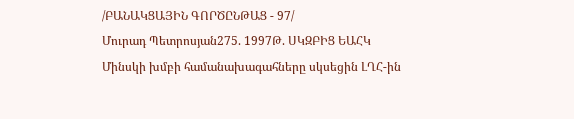/ԲԱՆԱԿՑԱՅԻՆ ԳՈՐԾԸՆԹԱՑ - 97/
Մուրադ Պետրոսյան275. 1997Թ. ՍԿԶԲԻՑ ԵԱՀԿ Մինսկի խմբի համանախագահները սկսեցին ԼՂՀ-ին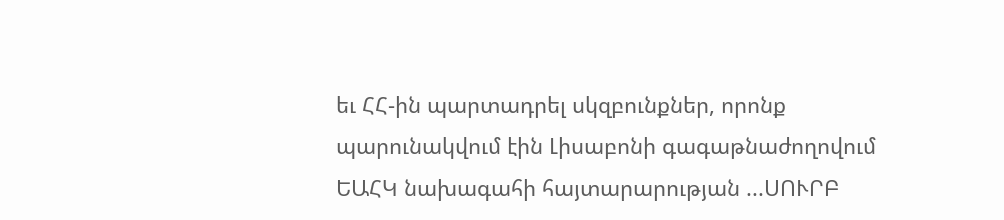եւ ՀՀ-ին պարտադրել սկզբունքներ, որոնք պարունակվում էին Լիսաբոնի գագաթնաժողովում ԵԱՀԿ նախագահի հայտարարության ...ՍՈՒՐԲ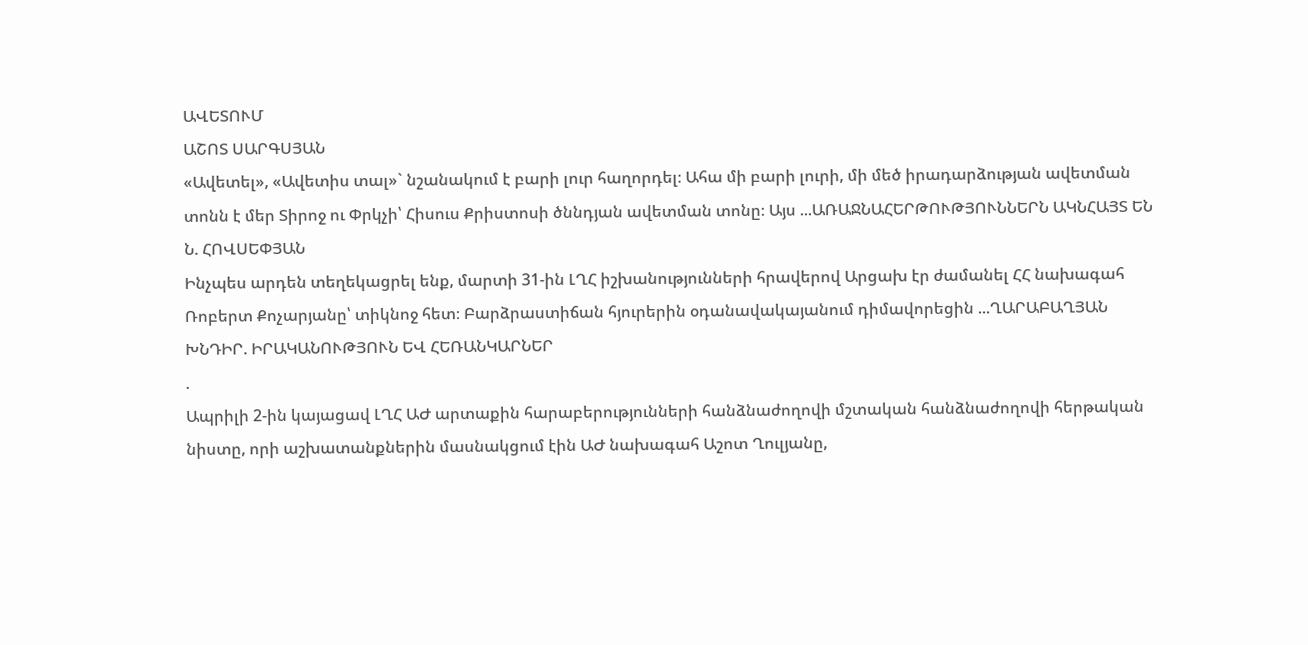ԱՎԵՏՈՒՄ
ԱՇՈՏ ՍԱՐԳՍՅԱՆ
«Ավետել», «Ավետիս տալ»` նշանակում է բարի լուր հաղորդել։ Ահա մի բարի լուրի, մի մեծ իրադարձության ավետման տոնն է մեր Տիրոջ ու Փրկչի՝ Հիսուս Քրիստոսի ծննդյան ավետման տոնը։ Այս ...ԱՌԱՋՆԱՀԵՐԹՈՒԹՅՈՒՆՆԵՐՆ ԱԿՆՀԱՅՏ ԵՆ
Ն. ՀՈՎՍԵՓՅԱՆ
Ինչպես արդեն տեղեկացրել ենք, մարտի 31-ին ԼՂՀ իշխանությունների հրավերով Արցախ էր ժամանել ՀՀ նախագահ Ռոբերտ Քոչարյանը՝ տիկնոջ հետ։ Բարձրաստիճան հյուրերին օդանավակայանում դիմավորեցին ...ՂԱՐԱԲԱՂՅԱՆ ԽՆԴԻՐ. ԻՐԱԿԱՆՈՒԹՅՈՒՆ ԵՎ ՀԵՌԱՆԿԱՐՆԵՐ
.
Ապրիլի 2-ին կայացավ ԼՂՀ ԱԺ արտաքին հարաբերությունների հանձնաժողովի մշտական հանձնաժողովի հերթական նիստը, որի աշխատանքներին մասնակցում էին ԱԺ նախագահ Աշոտ Ղուլյանը,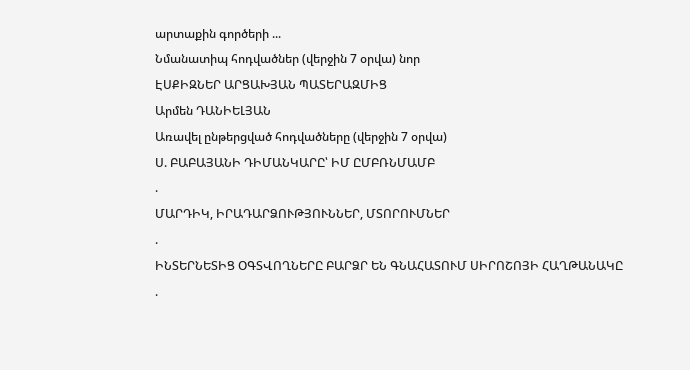արտաքին գործերի ...
Նմանատիպ հոդվածներ (վերջին 7 օրվա) նոր
ԷՍՔԻԶՆԵՐ ԱՐՑԱԽՅԱՆ ՊԱՏԵՐԱԶՄԻՑ
Արմեն ԴԱՆԻԵԼՅԱՆ
Առավել ընթերցված հոդվածները (վերջին 7 օրվա)
Ս. ԲԱԲԱՅԱՆԻ ԴԻՄԱՆԿԱՐԸ՝ ԻՄ ԸՄԲՌՆՄԱՄԲ
.
ՄԱՐԴԻԿ, ԻՐԱԴԱՐՁՈՒԹՅՈՒՆՆԵՐ, ՄՏՈՐՈՒՄՆԵՐ
.
ԻՆՏԵՐՆԵՏԻՑ ՕԳՏՎՈՂՆԵՐԸ ԲԱՐՁՐ ԵՆ ԳՆԱՀԱՏՈՒՄ ՍԻՐՈՇՈՅԻ ՀԱՂԹԱՆԱԿԸ
.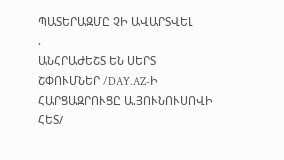ՊԱՏԵՐԱԶՄԸ ՉԻ ԱՎԱՐՏՎԵԼ
.
ԱՆՀՐԱԺԵՇՏ ԵՆ ՍԵՐՏ ՇՓՈՒՄՆԵՐ /DAY.AZ-Ի ՀԱՐՑԱԶՐՈՒՑԸ Ա.ՅՈՒՆՈՒՍՈՎԻ ՀԵՏ/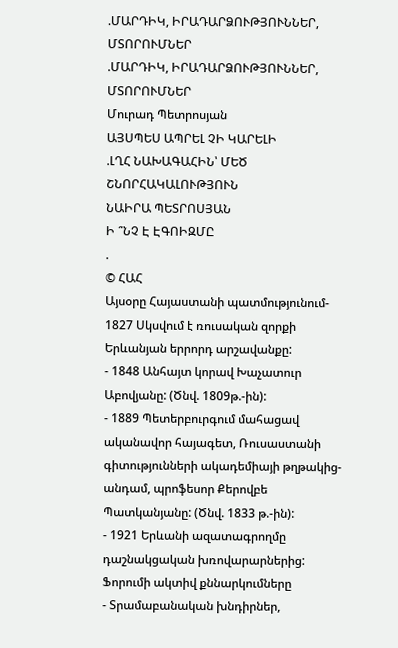.ՄԱՐԴԻԿ, ԻՐԱԴԱՐՁՈՒԹՅՈՒՆՆԵՐ, ՄՏՈՐՈՒՄՆԵՐ
.ՄԱՐԴԻԿ, ԻՐԱԴԱՐՁՈՒԹՅՈՒՆՆԵՐ, ՄՏՈՐՈՒՄՆԵՐ
Մուրադ Պետրոսյան
ԱՅՍՊԵՍ ԱՊՐԵԼ ՉԻ ԿԱՐԵԼԻ
.ԼՂՀ ՆԱԽԱԳԱՀԻՆ՝ ՄԵԾ ՇՆՈՐՀԱԿԱԼՈՒԹՅՈՒՆ
ՆԱԻՐԱ ՊԵՏՐՈՍՅԱՆ
Ի ՞ՆՉ Է ԷԳՈԻԶՄԸ
.
© ՀԱՀ
Այսօրը Հայաստանի պատմությունում- 1827 Սկսվում է ռուսական զորքի Երևանյան երրորդ արշավանքը:
- 1848 Անհայտ կորավ Խաչատուր Աբովյանը: (Ծնվ. 1809թ.-ին):
- 1889 Պետերբուրգում մահացավ ականավոր հայագետ, Ռուսաստանի գիտությունների ակադեմիայի թղթակից-անդամ, պրոֆեսոր Քերովբե Պատկանյանը: (Ծնվ. 1833 թ.-ին):
- 1921 Երևանի ազատագրողմը դաշնակցական խռովարարներից:
Ֆորումի ակտիվ քննարկումները
- Տրամաբանական խնդիրներ,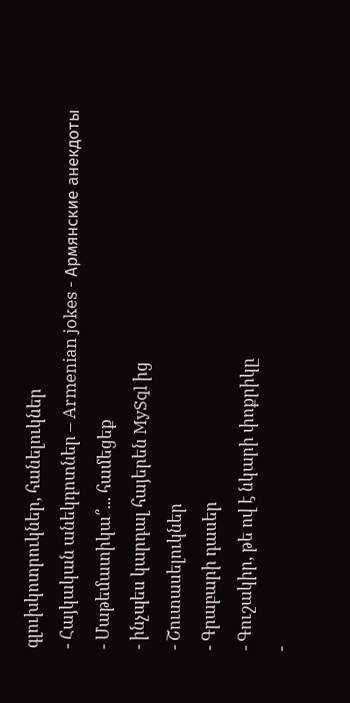գլուխկոտրուկներ, հանելուկներ
- Հայկական անեկդոտներ – Armenian jokes - Армянские анекдоты
- Մաթեմատիկա՞... համեցեք
- ինչպես կարդալ հայերեն MySql ից
- Շուտասելուկներ
- Գրաբարի դասեր
- Գուշակիր, թե ով է նկարի փոքրիկը
-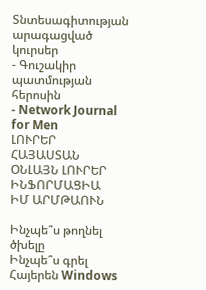Տնտեսագիտության արագացված կուրսեր
- Գուշակիր պատմության հերոսին
- Network Journal for Men
ԼՈՒՐԵՐ ՀԱՅԱՍՏԱՆ
ՕՆԼԱՅՆ ԼՈՒՐԵՐ
ԻՆՖՈՐՄԱՑԻԱ
ԻՄ ԱՐՄԹԱՈՒՆ

Ինչպե՞ս թողնել ծխելը
Ինչպե՞ս գրել Հայերեն Windows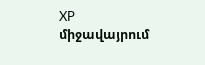XP միջավայրում